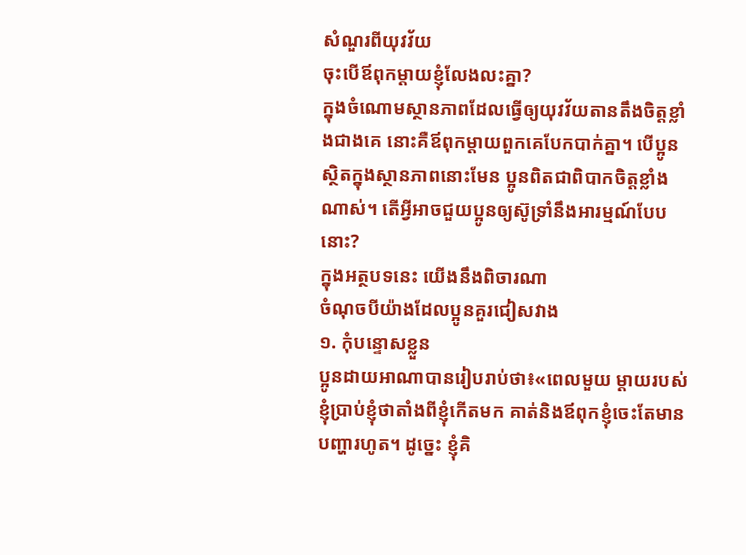សំណួរពីយុវវ័យ
ចុះបើឪពុកម្ដាយខ្ញុំលែងលះគ្នា?
ក្នុងចំណោមស្ថានភាពដែលធ្វើឲ្យយុវវ័យតានតឹងចិត្តខ្លាំងជាងគេ នោះគឺឪពុកម្ដាយពួកគេបែកបាក់គ្នា។ បើប្អូនស្ថិតក្នុងស្ថានភាពនោះមែន ប្អូនពិតជាពិបាកចិត្តខ្លាំងណាស់។ តើអ្វីអាចជួយប្អូនឲ្យស៊ូទ្រាំនឹងអារម្មណ៍បែបនោះ?
ក្នុងអត្ថបទនេះ យើងនឹងពិចារណា
ចំណុចបីយ៉ាងដែលប្អូនគួរជៀសវាង
១. កុំបន្ទោសខ្លួន
ប្អូនដាយអាណាបានរៀបរាប់ថា៖«ពេលមួយ ម្ដាយរបស់ខ្ញុំប្រាប់ខ្ញុំថាតាំងពីខ្ញុំកើតមក គាត់និងឪពុកខ្ញុំចេះតែមានបញ្ហារហូត។ ដូច្នេះ ខ្ញុំគិ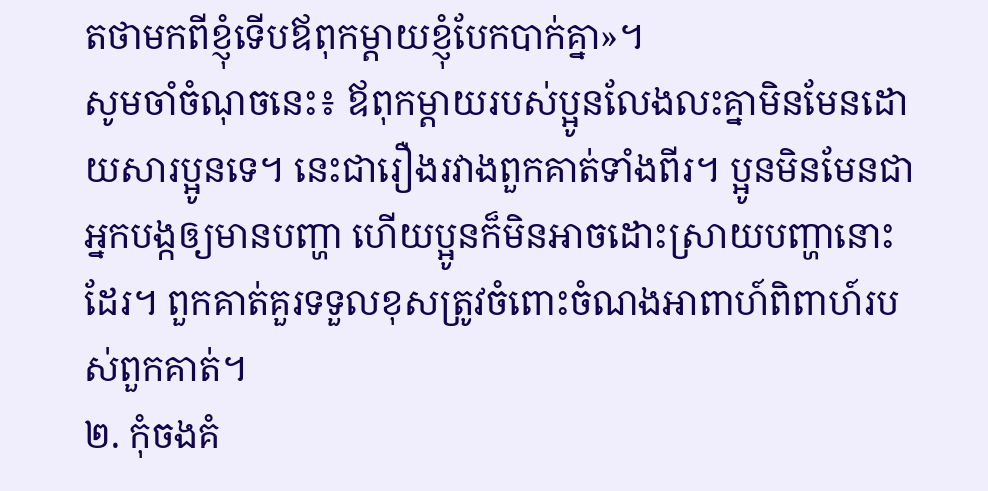តថាមកពីខ្ញុំទើបឪពុកម្ដាយខ្ញុំបែកបាក់គ្នា»។
សូមចាំចំណុចនេះ៖ ឪពុកម្ដាយរបស់ប្អូនលែងលះគ្នាមិនមែនដោយសារប្អូនទេ។ នេះជារឿងរវាងពួកគាត់ទាំងពីរ។ ប្អូនមិនមែនជាអ្នកបង្កឲ្យមានបញ្ហា ហើយប្អូនក៏មិនអាចដោះស្រាយបញ្ហានោះដែរ។ ពួកគាត់គួរទទួលខុសត្រូវចំពោះចំណងអាពាហ៍ពិពាហ៍របស់ពួកគាត់។
២. កុំចងគំ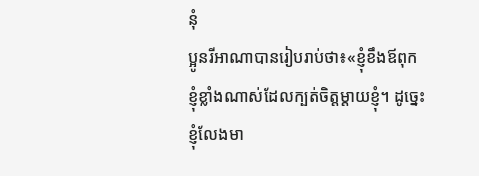នុំ
ប្អូនរីអាណាបានរៀបរាប់ថា៖«ខ្ញុំខឹងឪពុកខ្ញុំខ្លាំងណាស់ដែលក្បត់ចិត្តម្ដាយខ្ញុំ។ ដូច្នេះ ខ្ញុំលែងមា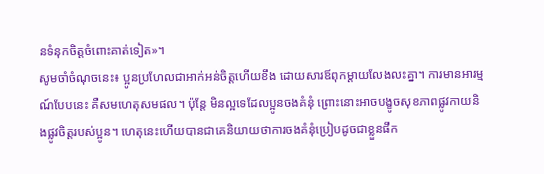នទំនុកចិត្តចំពោះគាត់ទៀត»។
សូមចាំចំណុចនេះ៖ ប្អូនប្រហែលជាអាក់អន់ចិត្តហើយខឹង ដោយសារឪពុកម្ដាយលែងលះគ្នា។ ការមានអារម្មណ៍បែបនេះ គឺសមហេតុសមផល។ ប៉ុន្តែ មិនល្អទេដែលប្អូនចងគំនុំ ព្រោះនោះអាចបង្ខូចសុខភាពផ្លូវកាយនិងផ្លូវចិត្តរបស់ប្អូន។ ហេតុនេះហើយបានជាគេនិយាយថាការចងគំនុំប្រៀបដូចជាខ្លួនផឹក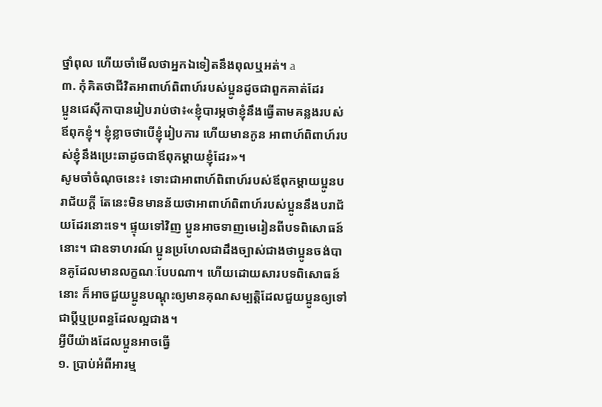ថ្នាំពុល ហើយចាំមើលថាអ្នកឯទៀតនឹងពុលឬអត់។ a
៣. កុំគិតថាជីវិតអាពាហ៍ពិពាហ៍របស់ប្អូនដូចជាពួកគាត់ដែរ
ប្អូនជេស៊ីកាបានរៀបរាប់ថា៖«ខ្ញុំបារម្ភថាខ្ញុំនឹងធ្វើតាមគន្លងរបស់ឪពុកខ្ញុំ។ ខ្ញុំខ្លាចថាបើខ្ញុំរៀបការ ហើយមានកូន អាពាហ៍ពិពាហ៍របស់ខ្ញុំនឹងប្រេះឆាដូចជាឪពុកម្ដាយខ្ញុំដែរ»។
សូមចាំចំណុចនេះ៖ ទោះជាអាពាហ៍ពិពាហ៍របស់ឪពុកម្ដាយប្អូនបរាជ័យក្ដី តែនេះមិនមានន័យថាអាពាហ៍ពិពាហ៍របស់ប្អូននឹងបរាជ័យដែរនោះទេ។ ផ្ទុយទៅវិញ ប្អូនអាចទាញមេរៀនពីបទពិសោធន៍នោះ។ ជាឧទាហរណ៍ ប្អូនប្រហែលជាដឹងច្បាស់ជាងថាប្អូនចង់បានគូដែលមានលក្ខណៈបែបណា។ ហើយដោយសារបទពិសោធន៍នោះ ក៏អាចជួយប្អូនបណ្ដុះឲ្យមានគុណសម្បត្តិដែលជួយប្អូនឲ្យទៅជាប្ដីឬប្រពន្ធដែលល្អជាង។
អ្វីបីយ៉ាងដែលប្អូនអាចធ្វើ
១. ប្រាប់អំពីអារម្ម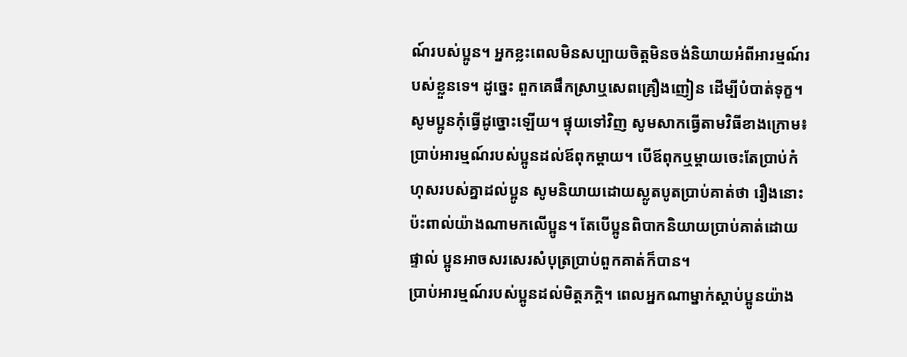ណ៍របស់ប្អូន។ អ្នកខ្លះពេលមិនសប្បាយចិត្តមិនចង់និយាយអំពីអារម្មណ៍របស់ខ្លួនទេ។ ដូច្នេះ ពួកគេផឹកស្រាឬសេពគ្រឿងញៀន ដើម្បីបំបាត់ទុក្ខ។ សូមប្អូនកុំធ្វើដូច្នោះឡើយ។ ផ្ទុយទៅវិញ សូមសាកធ្វើតាមវិធីខាងក្រោម៖
ប្រាប់អារម្មណ៍របស់ប្អូនដល់ឪពុកម្ដាយ។ បើឪពុកឬម្ដាយចេះតែប្រាប់កំហុសរបស់គ្នាដល់ប្អូន សូមនិយាយដោយស្លូតបូតប្រាប់គាត់ថា រឿងនោះប៉ះពាល់យ៉ាងណាមកលើប្អូន។ តែបើប្អូនពិបាកនិយាយប្រាប់គាត់ដោយផ្ទាល់ ប្អូនអាចសរសេរសំបុត្រប្រាប់ពួកគាត់ក៏បាន។
ប្រាប់អារម្មណ៍របស់ប្អូនដល់មិត្តភក្តិ។ ពេលអ្នកណាម្នាក់ស្ដាប់ប្អូនយ៉ាង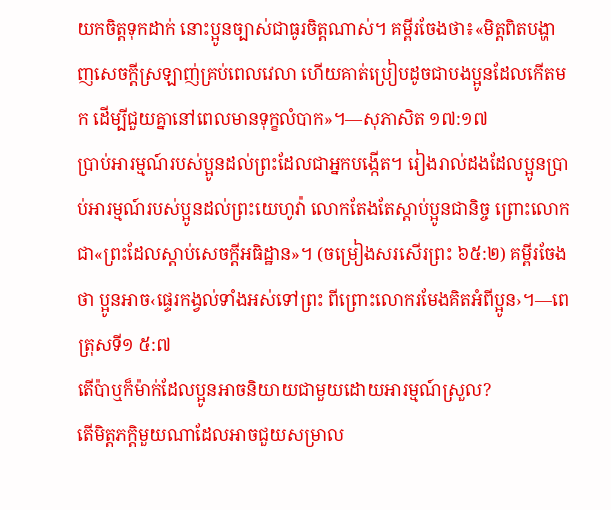យកចិត្តទុកដាក់ នោះប្អូនច្បាស់ជាធូរចិត្តណាស់។ គម្ពីរចែងថា៖«មិត្តពិតបង្ហាញសេចក្ដីស្រឡាញ់គ្រប់ពេលវេលា ហើយគាត់ប្រៀបដូចជាបងប្អូនដែលកើតមក ដើម្បីជួយគ្នានៅពេលមានទុក្ខលំបាក»។—សុភាសិត ១៧:១៧
ប្រាប់អារម្មណ៍របស់ប្អូនដល់ព្រះដែលជាអ្នកបង្កើត។ រៀងរាល់ដងដែលប្អូនប្រាប់អារម្មណ៍របស់ប្អូនដល់ព្រះយេហូវ៉ា លោកតែងតែស្ដាប់ប្អូនជានិច្ច ព្រោះលោកជា«ព្រះដែលស្ដាប់សេចក្ដីអធិដ្ឋាន»។ (ចម្រៀងសរសើរព្រះ ៦៥:២) គម្ពីរចែងថា ប្អូនអាច‹ផ្ទេរកង្វល់ទាំងអស់ទៅព្រះ ពីព្រោះលោករមែងគិតអំពីប្អូន›។—ពេត្រុសទី១ ៥:៧
តើប៉ាឬក៏ម៉ាក់ដែលប្អូនអាចនិយាយជាមួយដោយអារម្មណ៍ស្រួល?
តើមិត្តភក្តិមួយណាដែលអាចជួយសម្រាល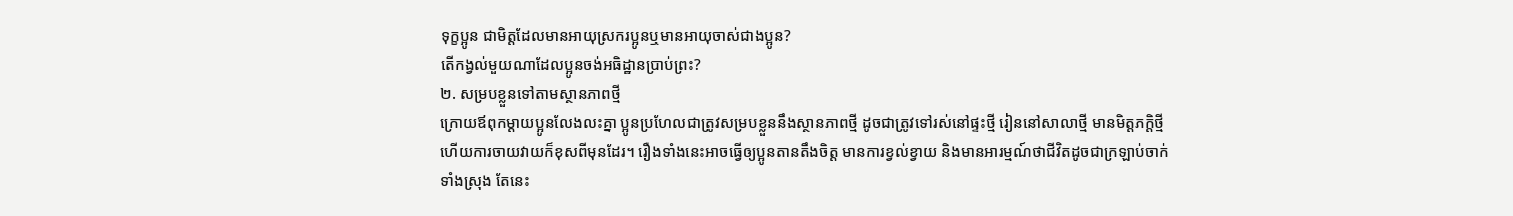ទុក្ខប្អូន ជាមិត្តដែលមានអាយុស្រករប្អូនឬមានអាយុចាស់ជាងប្អូន?
តើកង្វល់មួយណាដែលប្អូនចង់អធិដ្ឋានប្រាប់ព្រះ?
២. សម្របខ្លួនទៅតាមស្ថានភាពថ្មី
ក្រោយឪពុកម្ដាយប្អូនលែងលះគ្នា ប្អូនប្រហែលជាត្រូវសម្របខ្លួននឹងស្ថានភាពថ្មី ដូចជាត្រូវទៅរស់នៅផ្ទះថ្មី រៀននៅសាលាថ្មី មានមិត្តភក្តិថ្មី ហើយការចាយវាយក៏ខុសពីមុនដែរ។ រឿងទាំងនេះអាចធ្វើឲ្យប្អូនតានតឹងចិត្ត មានការខ្វល់ខ្វាយ និងមានអារម្មណ៍ថាជីវិតដូចជាក្រឡាប់ចាក់ទាំងស្រុង តែនេះ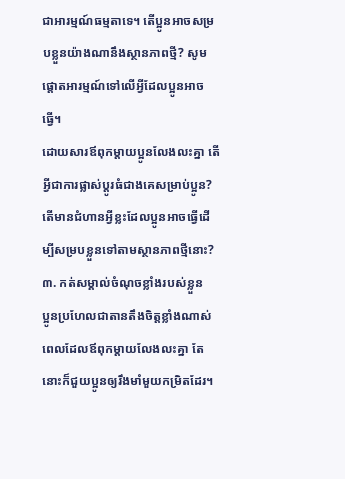ជាអារម្មណ៍ធម្មតាទេ។ តើប្អូនអាចសម្របខ្លួនយ៉ាងណានឹងស្ថានភាពថ្មី? សូមផ្ដោតអារម្មណ៍ទៅលើអ្វីដែលប្អូនអាចធ្វើ។
ដោយសារឪពុកម្ដាយប្អូនលែងលះគ្នា តើអ្វីជាការផ្លាស់ប្ដូរធំជាងគេសម្រាប់ប្អូន?
តើមានជំហានអ្វីខ្លះដែលប្អូនអាចធ្វើដើម្បីសម្របខ្លួនទៅតាមស្ថានភាពថ្មីនោះ?
៣. កត់សម្គាល់ចំណុចខ្លាំងរបស់ខ្លួន
ប្អូនប្រហែលជាតានតឹងចិត្តខ្លាំងណាស់ពេលដែលឪពុកម្ដាយលែងលះគ្នា តែនោះក៏ជួយប្អូនឲ្យរឹងមាំមួយកម្រិតដែរ។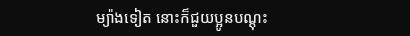ម្យ៉ាងទៀត នោះក៏ជួយប្អូនបណ្ដុះ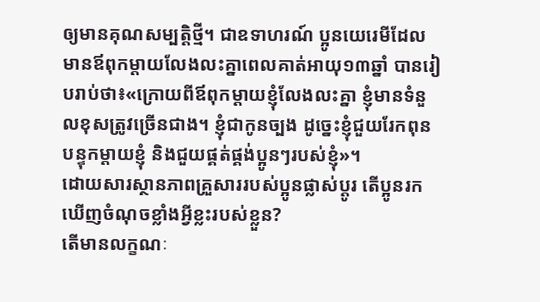ឲ្យមានគុណសម្បត្តិថ្មី។ ជាឧទាហរណ៍ ប្អូនយេរេមីដែលមានឪពុកម្ដាយលែងលះគ្នាពេលគាត់អាយុ១៣ឆ្នាំ បានរៀបរាប់ថា៖«ក្រោយពីឪពុកម្ដាយខ្ញុំលែងលះគ្នា ខ្ញុំមានទំនួលខុសត្រូវច្រើនជាង។ ខ្ញុំជាកូនច្បង ដូច្នេះខ្ញុំជួយរែកពុនបន្ទុកម្ដាយខ្ញុំ និងជួយផ្គត់ផ្គង់ប្អូនៗរបស់ខ្ញុំ»។
ដោយសារស្ថានភាពគ្រួសាររបស់ប្អូនផ្លាស់ប្ដូរ តើប្អូនរកឃើញចំណុចខ្លាំងអ្វីខ្លះរបស់ខ្លួន?
តើមានលក្ខណៈ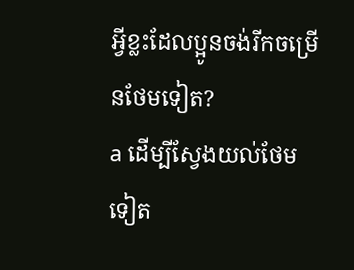អ្វីខ្លះដែលប្អូនចង់រីកចម្រើនថែមទៀត?
a ដើម្បីស្វែងយល់ថែមទៀត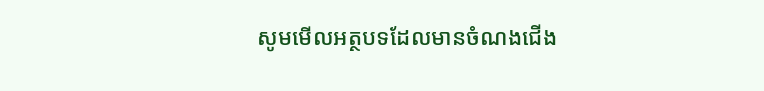សូមមើលអត្ថបទដែលមានចំណងជើង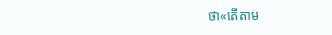ថា«តើតាម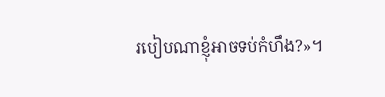របៀបណាខ្ញុំអាចទប់កំហឹង?»។